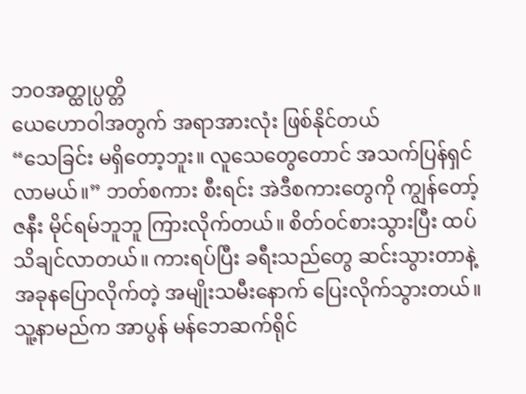ဘဝအတ္ထုပ္ပတ္တိ
ယေဟောဝါအတွက် အရာအားလုံး ဖြစ်နိုင်တယ်
“သေခြင်း မရှိတော့ဘူး။ လူသေတွေတောင် အသက်ပြန်ရှင်လာမယ်။” ဘတ်စကား စီးရင်း အဲဒီစကားတွေကို ကျွန်တော့်ဇနီး မိုင်ရမ်ဘူဘူ ကြားလိုက်တယ်။ စိတ်ဝင်စားသွားပြီး ထပ်သိချင်လာတယ်။ ကားရပ်ပြီး ခရီးသည်တွေ ဆင်းသွားတာနဲ့ အခုနပြောလိုက်တဲ့ အမျိုးသမီးနောက် ပြေးလိုက်သွားတယ်။ သူ့နာမည်က အာပွန် မန်ဘေဆက်ရိုင်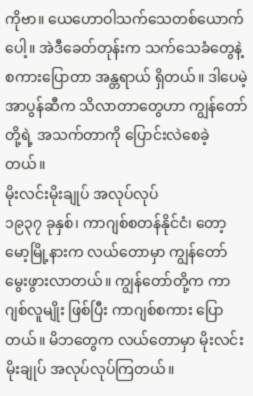ကိုဗာ။ ယေဟောဝါသက်သေတစ်ယောက်ပေါ့။ အဲဒီခေတ်တုန်းက သက်သေခံတွေနဲ့ စကားပြောတာ အန္တရာယ် ရှိတယ်။ ဒါပေမဲ့ အာပွန်ဆီက သိလာတာတွေဟာ ကျွန်တော်တို့ရဲ့ အသက်တာကို ပြောင်းလဲစေခဲ့တယ်။
မိုးလင်းမိုးချုပ် အလုပ်လုပ်
၁၉၃၇ ခုနှစ်၊ ကာဂျစ်စတန်နိုင်ငံ၊ တော့မော့မြို့နားက လယ်တောမှာ ကျွန်တော် မွေးဖွားလာတယ်။ ကျွန်တော်တို့က ကာဂျစ်လူမျိုး ဖြစ်ပြီး ကာဂျစ်စကား ပြောတယ်။ မိဘတွေက လယ်တောမှာ မိုးလင်းမိုးချုပ် အလုပ်လုပ်ကြတယ်။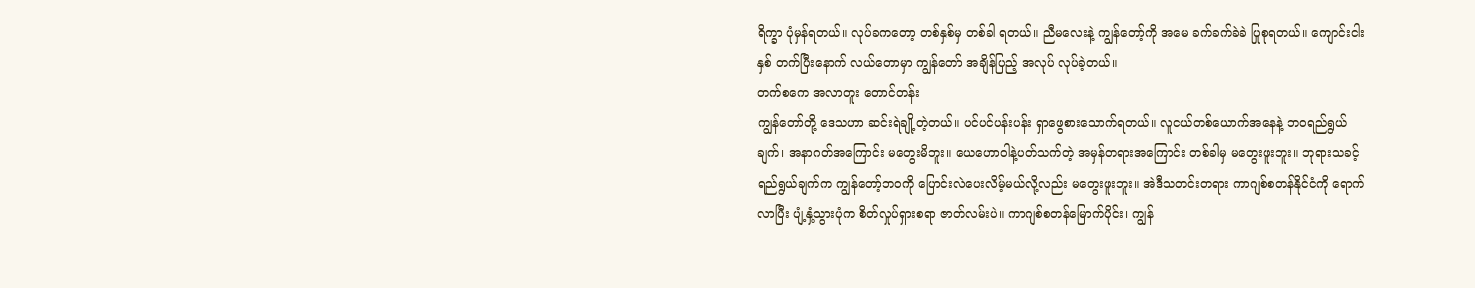ရိက္ခာ ပုံမှန်ရတယ်။ လုပ်ခကတော့ တစ်နှစ်မှ တစ်ခါ ရတယ်။ ညီမလေးနဲ့ ကျွန်တော့်ကို အမေ ခက်ခက်ခဲခဲ ပြုစုရတယ်။ ကျောင်းငါးနှစ် တက်ပြီးနောက် လယ်တောမှာ ကျွန်တော် အချိန်ပြည့် အလုပ် လုပ်ခဲ့တယ်။
တက်စကေ အလာတူး တောင်တန်း
ကျွန်တော်တို့ ဒေသဟာ ဆင်းရဲချို့တဲ့တယ်။ ပင်ပင်ပန်းပန်း ရှာဖွေစားသောက်ရတယ်။ လူငယ်တစ်ယောက်အနေနဲ့ ဘဝရည်ရွယ်ချက်၊ အနာဂတ်အကြောင်း မတွေးမိဘူး။ ယေဟောဝါနဲ့ပတ်သက်တဲ့ အမှန်တရားအကြောင်း တစ်ခါမှ မတွေးဖူးဘူး။ ဘုရားသခင့်ရည်ရွယ်ချက်က ကျွန်တော့်ဘဝကို ပြောင်းလဲပေးလိမ့်မယ်လို့လည်း မတွေးဖူးဘူး။ အဲဒီသတင်းတရား ကာဂျစ်စတန်နိုင်ငံကို ရောက်လာပြီး ပျံ့နှံ့သွားပုံက စိတ်လှုပ်ရှားစရာ ဇာတ်လမ်းပဲ။ ကာဂျစ်စတန်မြောက်ပိုင်း၊ ကျွန်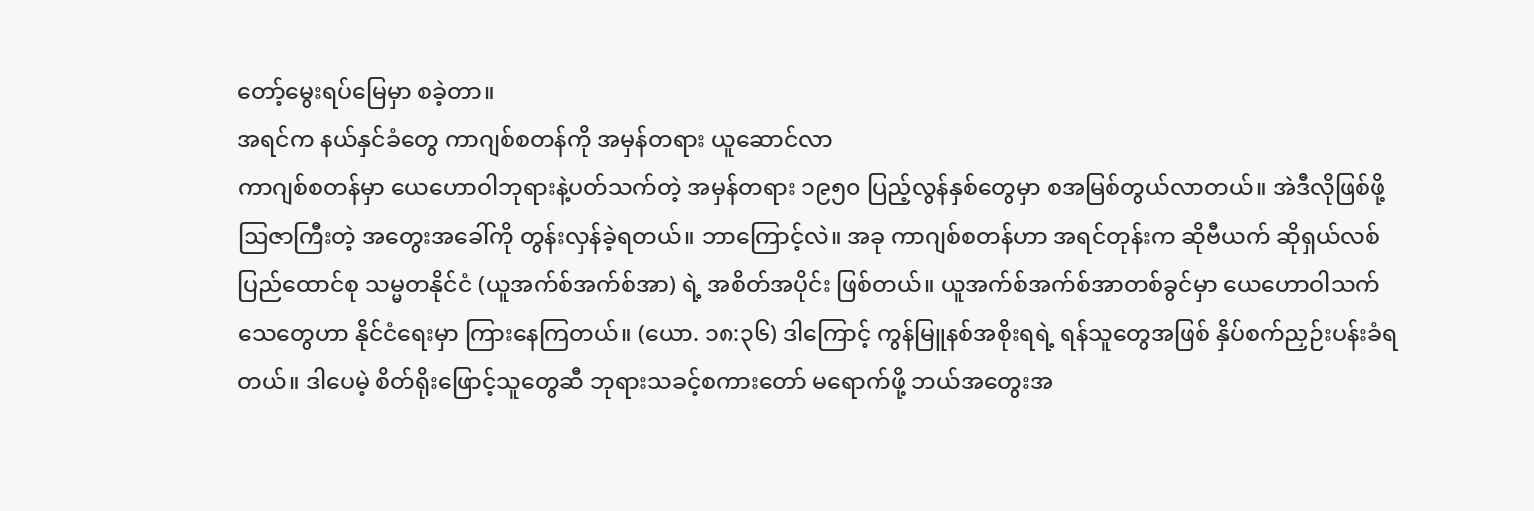တော့်မွေးရပ်မြေမှာ စခဲ့တာ။
အရင်က နယ်နှင်ခံတွေ ကာဂျစ်စတန်ကို အမှန်တရား ယူဆောင်လာ
ကာဂျစ်စတန်မှာ ယေဟောဝါဘုရားနဲ့ပတ်သက်တဲ့ အမှန်တရား ၁၉၅၀ ပြည့်လွန်နှစ်တွေမှာ စအမြစ်တွယ်လာတယ်။ အဲဒီလိုဖြစ်ဖို့ ဩဇာကြီးတဲ့ အတွေးအခေါ်ကို တွန်းလှန်ခဲ့ရတယ်။ ဘာကြောင့်လဲ။ အခု ကာဂျစ်စတန်ဟာ အရင်တုန်းက ဆိုဗီယက် ဆိုရှယ်လစ် ပြည်ထောင်စု သမ္မတနိုင်ငံ (ယူအက်စ်အက်စ်အာ) ရဲ့ အစိတ်အပိုင်း ဖြစ်တယ်။ ယူအက်စ်အက်စ်အာတစ်ခွင်မှာ ယေဟောဝါသက်သေတွေဟာ နိုင်ငံရေးမှာ ကြားနေကြတယ်။ (ယော. ၁၈:၃၆) ဒါကြောင့် ကွန်မြူနစ်အစိုးရရဲ့ ရန်သူတွေအဖြစ် နှိပ်စက်ညှဉ်းပန်းခံရတယ်။ ဒါပေမဲ့ စိတ်ရိုးဖြောင့်သူတွေဆီ ဘုရားသခင့်စကားတော် မရောက်ဖို့ ဘယ်အတွေးအ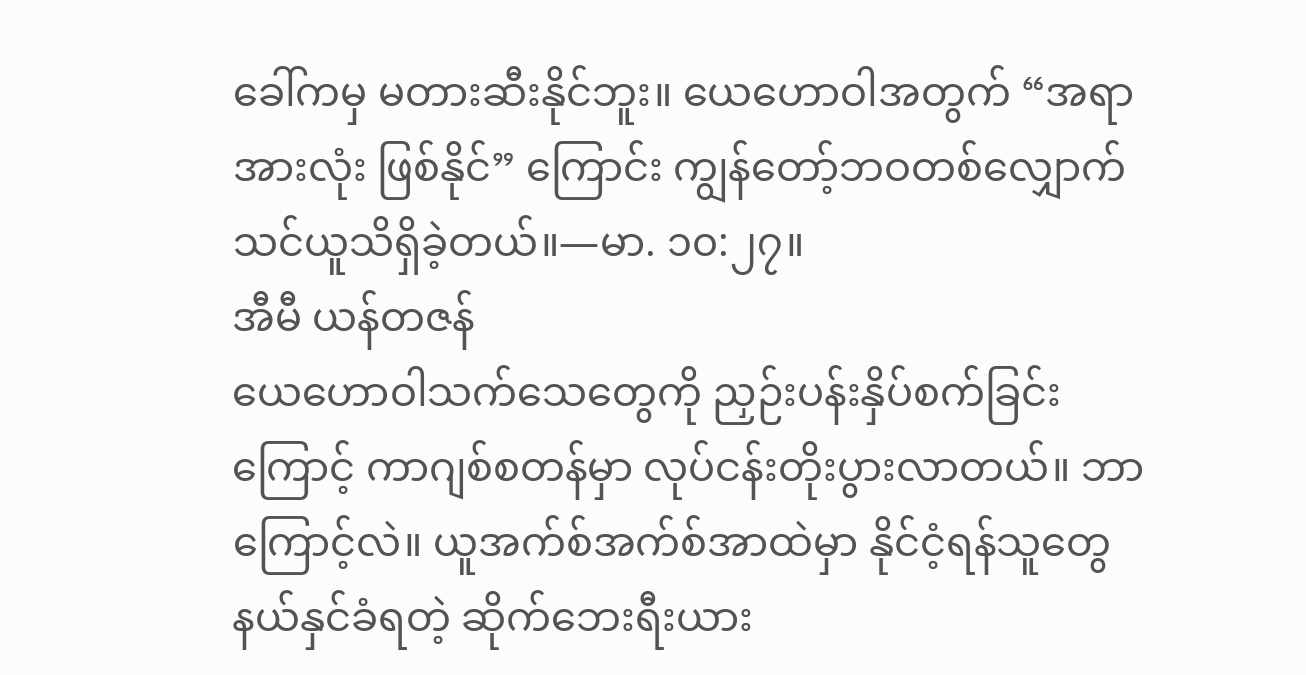ခေါ်ကမှ မတားဆီးနိုင်ဘူး။ ယေဟောဝါအတွက် “အရာအားလုံး ဖြစ်နိုင်” ကြောင်း ကျွန်တော့်ဘဝတစ်လျှောက် သင်ယူသိရှိခဲ့တယ်။—မာ. ၁၀:၂၇။
အီမီ ယန်တဇန်
ယေဟောဝါသက်သေတွေကို ညှဉ်းပန်းနှိပ်စက်ခြင်းကြောင့် ကာဂျစ်စတန်မှာ လုပ်ငန်းတိုးပွားလာတယ်။ ဘာကြောင့်လဲ။ ယူအက်စ်အက်စ်အာထဲမှာ နိုင်ငံ့ရန်သူတွေ နယ်နှင်ခံရတဲ့ ဆိုက်ဘေးရီးယား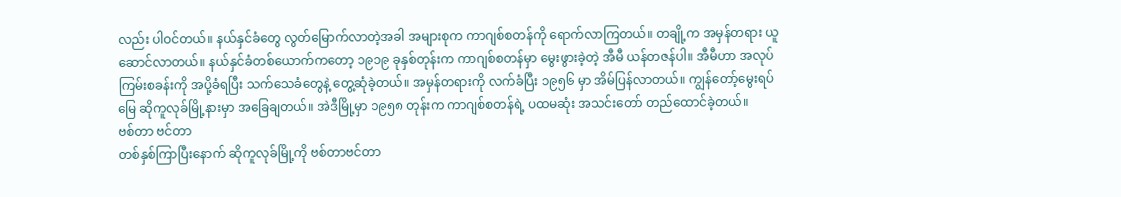လည်း ပါဝင်တယ်။ နယ်နှင်ခံတွေ လွတ်မြောက်လာတဲ့အခါ အများစုက ကာဂျစ်စတန်ကို ရောက်လာကြတယ်။ တချို့က အမှန်တရား ယူဆောင်လာတယ်။ နယ်နှင်ခံတစ်ယောက်ကတော့ ၁၉၁၉ ခုနှစ်တုန်းက ကာဂျစ်စတန်မှာ မွေးဖွားခဲ့တဲ့ အီမီ ယန်တဇန်ပါ။ အီမီဟာ အလုပ်ကြမ်းစခန်းကို အပို့ခံရပြီး သက်သေခံတွေနဲ့ တွေ့ဆုံခဲ့တယ်။ အမှန်တရားကို လက်ခံပြီး ၁၉၅၆ မှာ အိမ်ပြန်လာတယ်။ ကျွန်တော့်မွေးရပ်မြေ ဆိုကူလုခ်မြို့နားမှာ အခြေချတယ်။ အဲဒီမြို့မှာ ၁၉၅၈ တုန်းက ကာဂျစ်စတန်ရဲ့ ပထမဆုံး အသင်းတော် တည်ထောင်ခဲ့တယ်။
ဗစ်တာ ဗင်တာ
တစ်နှစ်ကြာပြီးနောက် ဆိုကူလုခ်မြို့ကို ဗစ်တာဗင်တာ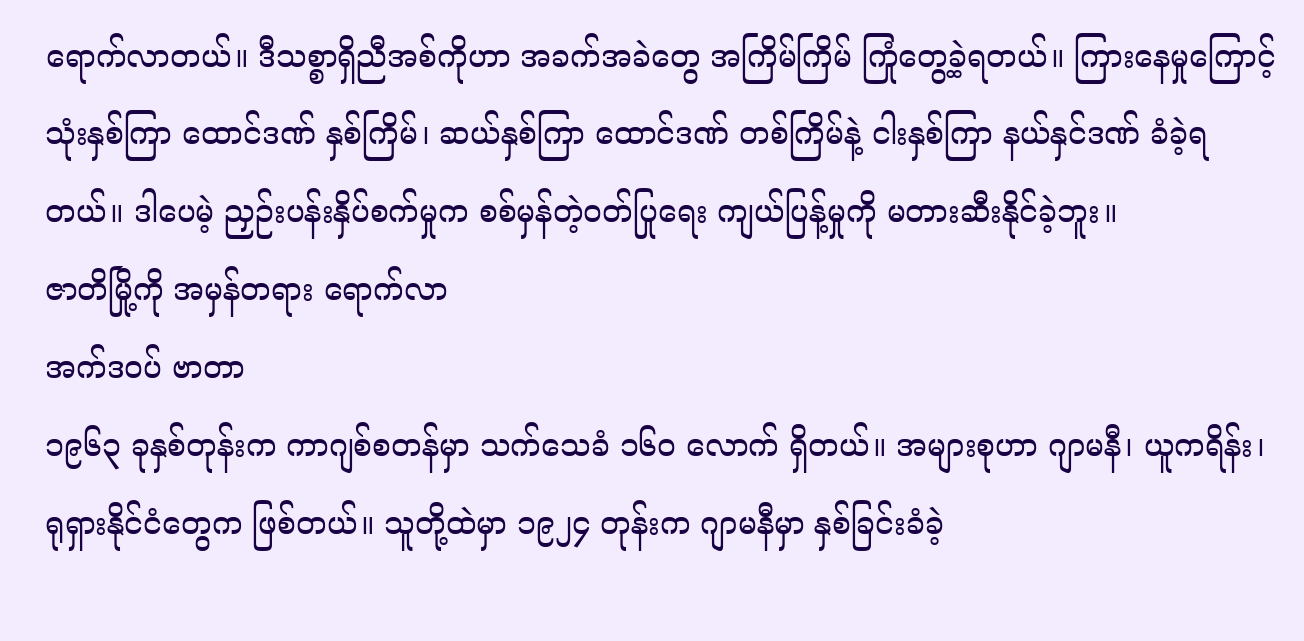ရောက်လာတယ်။ ဒီသစ္စာရှိညီအစ်ကိုဟာ အခက်အခဲတွေ အကြိမ်ကြိမ် ကြုံတွေ့ခဲ့ရတယ်။ ကြားနေမှုကြောင့် သုံးနှစ်ကြာ ထောင်ဒဏ် နှစ်ကြိမ်၊ ဆယ်နှစ်ကြာ ထောင်ဒဏ် တစ်ကြိမ်နဲ့ ငါးနှစ်ကြာ နယ်နှင်ဒဏ် ခံခဲ့ရတယ်။ ဒါပေမဲ့ ညှဉ်းပန်းနှိပ်စက်မှုက စစ်မှန်တဲ့ဝတ်ပြုရေး ကျယ်ပြန့်မှုကို မတားဆီးနိုင်ခဲ့ဘူး။
ဇာတိမြို့ကို အမှန်တရား ရောက်လာ
အက်ဒဝပ် ဗာတာ
၁၉၆၃ ခုနှစ်တုန်းက ကာဂျစ်စတန်မှာ သက်သေခံ ၁၆၀ လောက် ရှိတယ်။ အများစုဟာ ဂျာမနီ၊ ယူကရိန်း၊ ရုရှားနိုင်ငံတွေက ဖြစ်တယ်။ သူတို့ထဲမှာ ၁၉၂၄ တုန်းက ဂျာမနီမှာ နှစ်ခြင်းခံခဲ့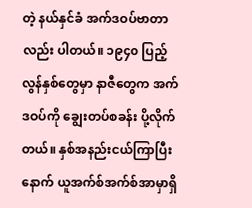တဲ့ နယ်နှင်ခံ အက်ဒဝပ်ဗာတာလည်း ပါတယ်။ ၁၉၄၀ ပြည့်လွန်နှစ်တွေမှာ နာဇီတွေက အက်ဒဝပ်ကို ချွေးတပ်စခန်း ပို့လိုက်တယ်။ နှစ်အနည်းငယ်ကြာပြီးနောက် ယူအက်စ်အက်စ်အာမှာရှိ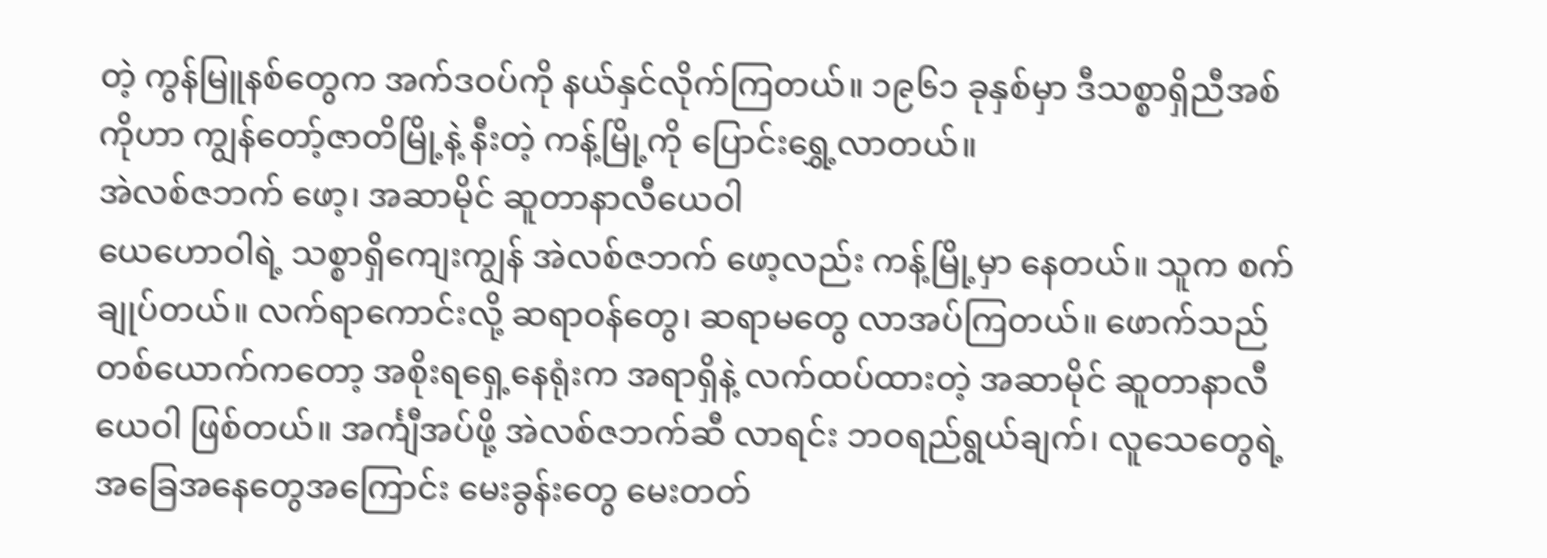တဲ့ ကွန်မြူနစ်တွေက အက်ဒဝပ်ကို နယ်နှင်လိုက်ကြတယ်။ ၁၉၆၁ ခုနှစ်မှာ ဒီသစ္စာရှိညီအစ်ကိုဟာ ကျွန်တော့်ဇာတိမြို့နဲ့ နီးတဲ့ ကန့်မြို့ကို ပြောင်းရွှေ့လာတယ်။
အဲလစ်ဇဘက် ဖော့၊ အဆာမိုင် ဆူတာနာလီယေဝါ
ယေဟောဝါရဲ့ သစ္စာရှိကျေးကျွန် အဲလစ်ဇဘက် ဖော့လည်း ကန့်မြို့မှာ နေတယ်။ သူက စက်ချုပ်တယ်။ လက်ရာကောင်းလို့ ဆရာဝန်တွေ၊ ဆရာမတွေ လာအပ်ကြတယ်။ ဖောက်သည်တစ်ယောက်ကတော့ အစိုးရရှေ့နေရုံးက အရာရှိနဲ့ လက်ထပ်ထားတဲ့ အဆာမိုင် ဆူတာနာလီယေဝါ ဖြစ်တယ်။ အင်္ကျီအပ်ဖို့ အဲလစ်ဇဘက်ဆီ လာရင်း ဘဝရည်ရွယ်ချက်၊ လူသေတွေရဲ့ အခြေအနေတွေအကြောင်း မေးခွန်းတွေ မေးတတ်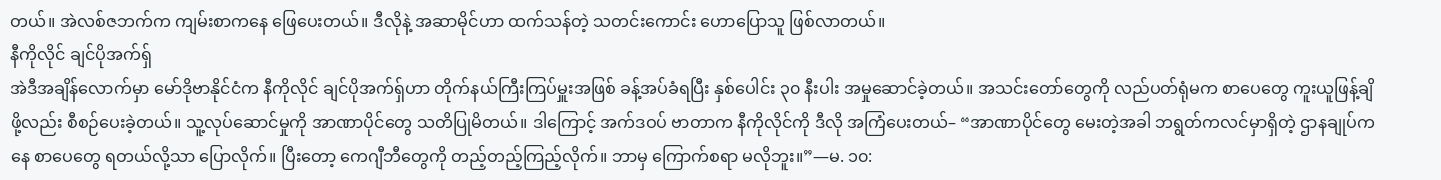တယ်။ အဲလစ်ဇဘက်က ကျမ်းစာကနေ ဖြေပေးတယ်။ ဒီလိုနဲ့ အဆာမိုင်ဟာ ထက်သန်တဲ့ သတင်းကောင်း ဟောပြောသူ ဖြစ်လာတယ်။
နီကိုလိုင် ချင်ပိုအက်ရှ်
အဲဒီအချိန်လောက်မှာ မော်ဒိုဗာနိုင်ငံက နီကိုလိုင် ချင်ပိုအက်ရှ်ဟာ တိုက်နယ်ကြီးကြပ်မှူးအဖြစ် ခန့်အပ်ခံရပြီး နှစ်ပေါင်း ၃၀ နီးပါး အမှုဆောင်ခဲ့တယ်။ အသင်းတော်တွေကို လည်ပတ်ရုံမက စာပေတွေ ကူးယူဖြန့်ချိဖို့လည်း စီစဉ်ပေးခဲ့တယ်။ သူ့လုပ်ဆောင်မှုကို အာဏာပိုင်တွေ သတိပြုမိတယ်။ ဒါကြောင့် အက်ဒဝပ် ဗာတာက နီကိုလိုင်ကို ဒီလို အကြံပေးတယ်– “အာဏာပိုင်တွေ မေးတဲ့အခါ ဘရွတ်ကလင်မှာရှိတဲ့ ဌာနချုပ်ကနေ စာပေတွေ ရတယ်လို့သာ ပြောလိုက်။ ပြီးတော့ ကေဂျီဘီတွေကို တည့်တည့်ကြည့်လိုက်။ ဘာမှ ကြောက်စရာ မလိုဘူး။”—မ. ၁၀: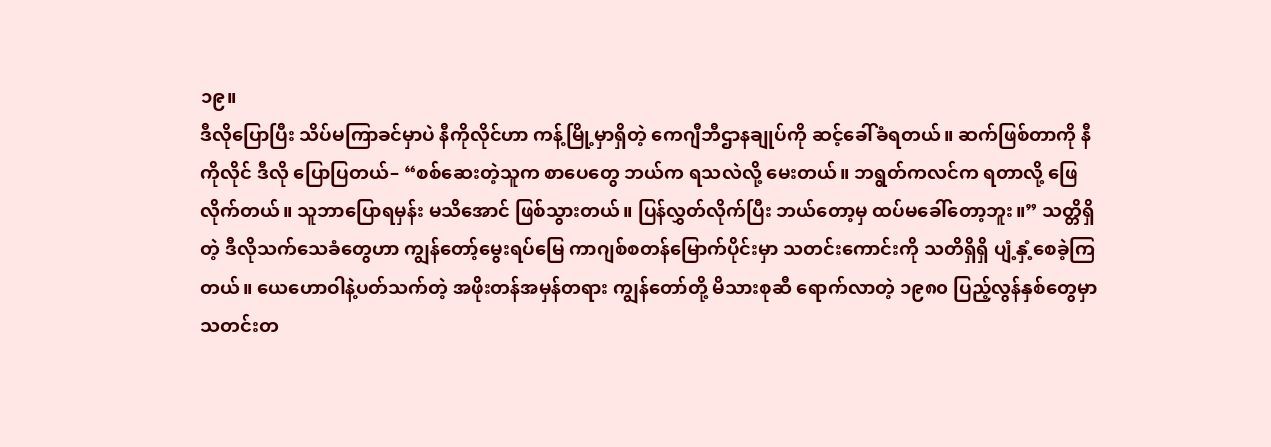၁၉။
ဒီလိုပြောပြီး သိပ်မကြာခင်မှာပဲ နီကိုလိုင်ဟာ ကန့်မြို့မှာရှိတဲ့ ကေဂျီဘီဌာနချုပ်ကို ဆင့်ခေါ်ခံရတယ်။ ဆက်ဖြစ်တာကို နီကိုလိုင် ဒီလို ပြောပြတယ်– “စစ်ဆေးတဲ့သူက စာပေတွေ ဘယ်က ရသလဲလို့ မေးတယ်။ ဘရွတ်ကလင်က ရတာလို့ ဖြေလိုက်တယ်။ သူဘာပြောရမှန်း မသိအောင် ဖြစ်သွားတယ်။ ပြန်လွှတ်လိုက်ပြီး ဘယ်တော့မှ ထပ်မခေါ်တော့ဘူး။” သတ္တိရှိတဲ့ ဒီလိုသက်သေခံတွေဟာ ကျွန်တော့်မွေးရပ်မြေ ကာဂျစ်စတန်မြောက်ပိုင်းမှာ သတင်းကောင်းကို သတိရှိရှိ ပျံ့နှံ့စေခဲ့ကြတယ်။ ယေဟောဝါနဲ့ပတ်သက်တဲ့ အဖိုးတန်အမှန်တရား ကျွန်တော်တို့ မိသားစုဆီ ရောက်လာတဲ့ ၁၉၈၀ ပြည့်လွန်နှစ်တွေမှာ သတင်းတ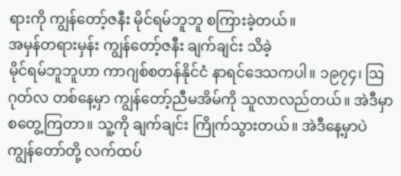ရားကို ကျွန်တော့်ဇနီး မိုင်ရမ်ဘူဘူ စကြားခဲ့တယ်။
အမှန်တရားမှန်း ကျွန်တော့်ဇနီး ချက်ချင်း သိခဲ့
မိုင်ရမ်ဘူဘူဟာ ကာဂျစ်စတန်နိုင်ငံ နာရင်ဒေသကပါ။ ၁၉၇၄၊ ဩဂုတ်လ တစ်နေ့မှာ ကျွန်တော့်ညီမအိမ်ကို သူလာလည်တယ်။ အဲဒီမှာ စတွေ့ကြတာ။ သူ့ကို ချက်ချင်း ကြိုက်သွားတယ်။ အဲဒီနေ့မှာပဲ ကျွန်တော်တို့ လက်ထပ်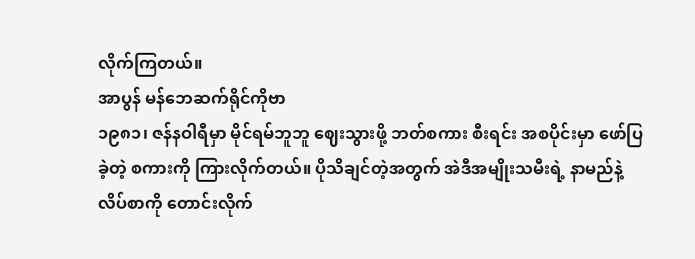လိုက်ကြတယ်။
အာပွန် မန်ဘေဆက်ရိုင်ကိုဗာ
၁၉၈၁၊ ဇန်နဝါရီမှာ မိုင်ရမ်ဘူဘူ ဈေးသွားဖို့ ဘတ်စကား စီးရင်း အစပိုင်းမှာ ဖော်ပြခဲ့တဲ့ စကားကို ကြားလိုက်တယ်။ ပိုသိချင်တဲ့အတွက် အဲဒီအမျိုးသမီးရဲ့ နာမည်နဲ့ လိပ်စာကို တောင်းလိုက်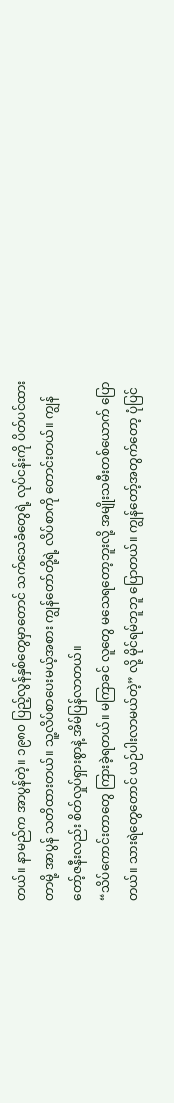တယ်။ နာမည်က အာပွန်တဲ့။ ၁၉၈၀ ပြည့်လွန်နှစ်တွေမှာတောင် သက်သေခံတွေရဲ့ လုပ်ငန်းကို ပိတ်ပင်ထားတာမို့ အာပွန် သတိထားတယ်။ သူ့လိပ်စာပေးမယ့်အစား ကျွန်တော်တို့ရဲ့ လိပ်စာကို တောင်းတယ်။ ကျွန်တော့်ဇနီးလည်း စိတ်လှုပ်ရှားစွာနဲ့ အိမ်ပြန်လာတယ်။
“သိပ်ကောင်းတာတွေ ကြားခဲ့ရတယ်။ မကြာခင် လူတွေ မသေရတော့ဘူးလို့ အမျိုးသမီးတစ်ယောက် ပြောတယ်။ သားရဲတွေတောင် ယဉ်ပါးလာမယ်တဲ့” လို့ မိုင်ရမ်ဘူဘူ ပြောတယ်။ ကျွန်တော့်အတွက်တော့ ပုံပြင်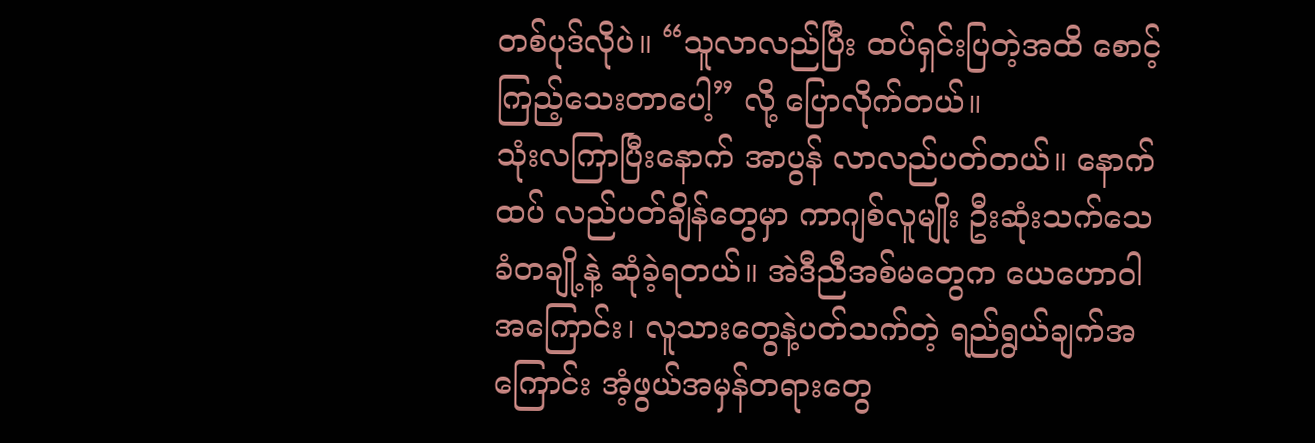တစ်ပုဒ်လိုပဲ။ “သူလာလည်ပြီး ထပ်ရှင်းပြတဲ့အထိ စောင့်ကြည့်သေးတာပေါ့” လို့ ပြောလိုက်တယ်။
သုံးလကြာပြီးနောက် အာပွန် လာလည်ပတ်တယ်။ နောက်ထပ် လည်ပတ်ချိန်တွေမှာ ကာဂျစ်လူမျိုး ဦးဆုံးသက်သေခံတချို့နဲ့ ဆုံခဲ့ရတယ်။ အဲဒီညီအစ်မတွေက ယေဟောဝါအကြောင်း၊ လူသားတွေနဲ့ပတ်သက်တဲ့ ရည်ရွယ်ချက်အကြောင်း အံ့ဖွယ်အမှန်တရားတွေ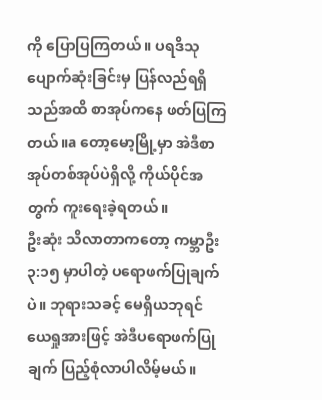ကို ပြောပြကြတယ်။ ပရဒိသု ပျောက်ဆုံးခြင်းမှ ပြန်လည်ရရှိသည်အထိ စာအုပ်ကနေ ဖတ်ပြကြတယ်။a တော့မော့မြို့မှာ အဲဒီစာအုပ်တစ်အုပ်ပဲရှိလို့ ကိုယ်ပိုင်အတွက် ကူးရေးခဲ့ရတယ်။
ဦးဆုံး သိလာတာကတော့ ကမ္ဘာဦး ၃:၁၅ မှာပါတဲ့ ပရောဖက်ပြုချက်ပဲ။ ဘုရားသခင့် မေရှိယဘုရင် ယေရှုအားဖြင့် အဲဒီပရောဖက်ပြုချက် ပြည့်စုံလာပါလိမ့်မယ်။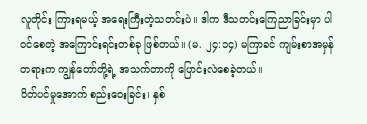လူတိုင်း ကြားရမယ့် အရေးကြီးတဲ့သတင်းပဲ။ ဒါက ဒီသတင်းကြေညာခြင်းမှာ ပါဝင်စေတဲ့ အကြောင်းရင်းတစ်ခု ဖြစ်တယ်။ (မ. ၂၄:၁၄) မကြာခင် ကျမ်းစာအမှန်တရားက ကျွန်တော်တို့ရဲ့ အသက်တာကို ပြောင်းလဲစေခဲ့တယ်။
ပိတ်ပင်မှုအောက် စည်းဝေးခြင်း၊ နှစ်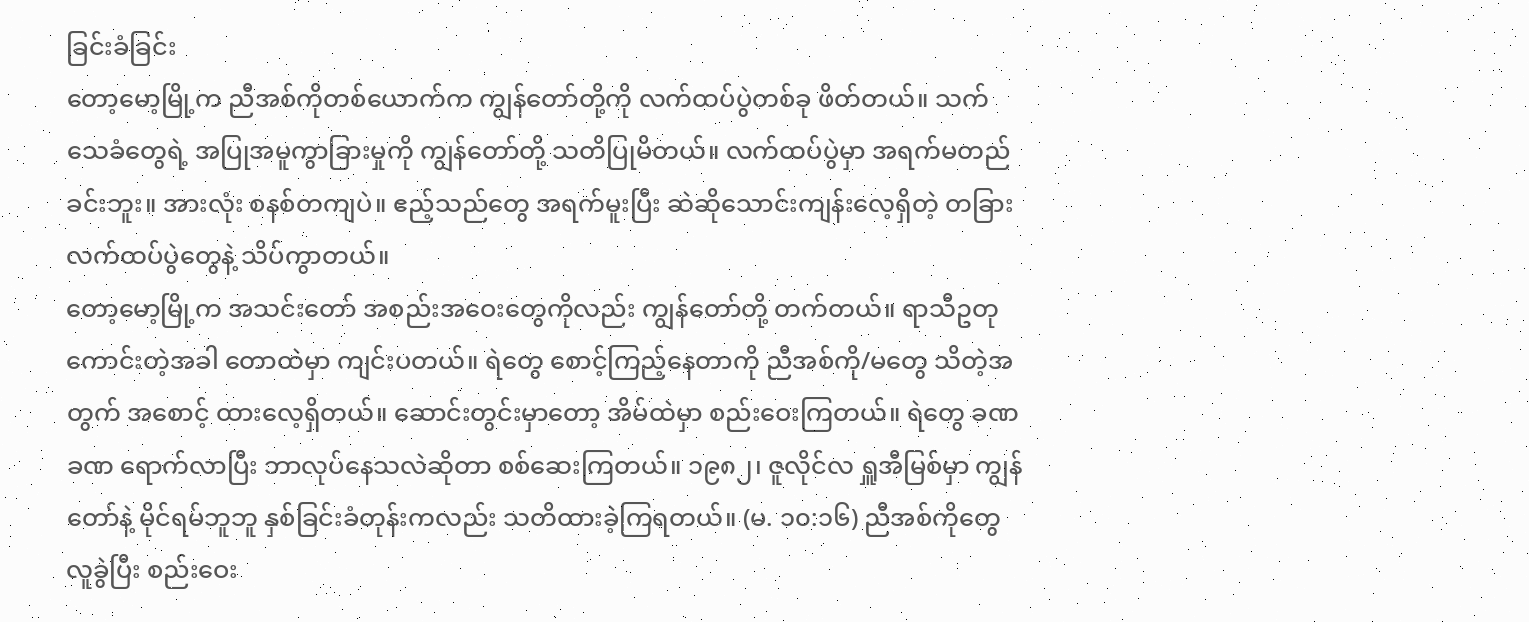ခြင်းခံခြင်း
တော့မော့မြို့က ညီအစ်ကိုတစ်ယောက်က ကျွန်တော်တို့ကို လက်ထပ်ပွဲတစ်ခု ဖိတ်တယ်။ သက်သေခံတွေရဲ့ အပြုအမူကွာခြားမှုကို ကျွန်တော်တို့ သတိပြုမိတယ်။ လက်ထပ်ပွဲမှာ အရက်မတည်ခင်းဘူး။ အားလုံး စနစ်တကျပဲ။ ဧည့်သည်တွေ အရက်မူးပြီး ဆဲဆိုသောင်းကျန်းလေ့ရှိတဲ့ တခြားလက်ထပ်ပွဲတွေနဲ့ သိပ်ကွာတယ်။
တော့မော့မြို့က အသင်းတော် အစည်းအဝေးတွေကိုလည်း ကျွန်တော်တို့ တက်တယ်။ ရာသီဥတု ကောင်းတဲ့အခါ တောထဲမှာ ကျင်းပတယ်။ ရဲတွေ စောင့်ကြည့်နေတာကို ညီအစ်ကို/မတွေ သိတဲ့အတွက် အစောင့် ထားလေ့ရှိတယ်။ ဆောင်းတွင်းမှာတော့ အိမ်ထဲမှာ စည်းဝေးကြတယ်။ ရဲတွေ ခဏခဏ ရောက်လာပြီး ဘာလုပ်နေသလဲဆိုတာ စစ်ဆေးကြတယ်။ ၁၉၈၂၊ ဇူလိုင်လ ရှူအီမြစ်မှာ ကျွန်တော်နဲ့ မိုင်ရမ်ဘူဘူ နှစ်ခြင်းခံတုန်းကလည်း သတိထားခဲ့ကြရတယ်။ (မ. ၁၀:၁၆) ညီအစ်ကိုတွေ လူခွဲပြီး စည်းဝေး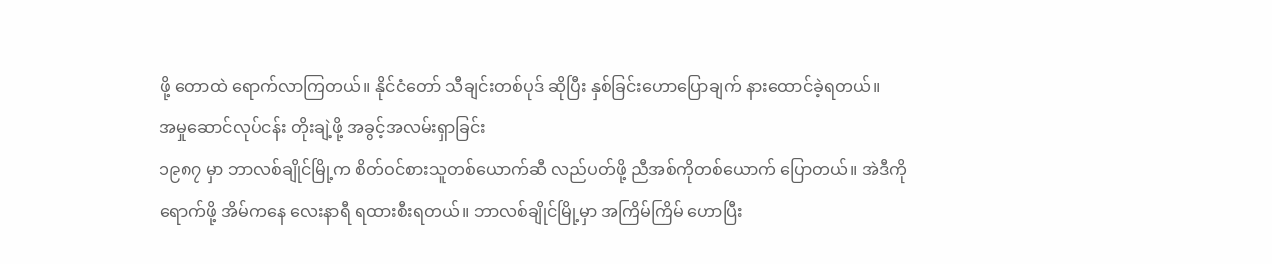ဖို့ တောထဲ ရောက်လာကြတယ်။ နိုင်ငံတော် သီချင်းတစ်ပုဒ် ဆိုပြီး နှစ်ခြင်းဟောပြောချက် နားထောင်ခဲ့ရတယ်။
အမှုဆောင်လုပ်ငန်း တိုးချဲ့ဖို့ အခွင့်အလမ်းရှာခြင်း
၁၉၈၇ မှာ ဘာလစ်ချိုင်မြို့က စိတ်ဝင်စားသူတစ်ယောက်ဆီ လည်ပတ်ဖို့ ညီအစ်ကိုတစ်ယောက် ပြောတယ်။ အဲဒီကို ရောက်ဖို့ အိမ်ကနေ လေးနာရီ ရထားစီးရတယ်။ ဘာလစ်ချိုင်မြို့မှာ အကြိမ်ကြိမ် ဟောပြီး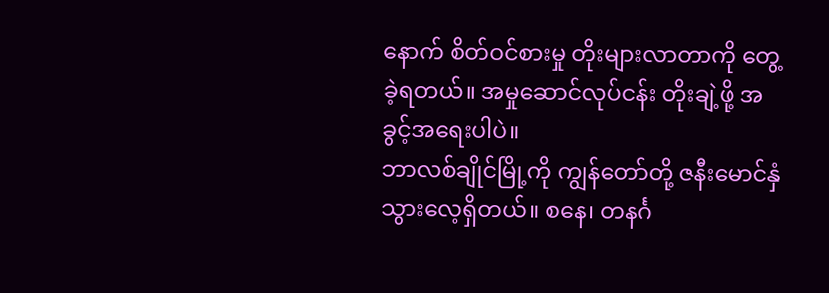နောက် စိတ်ဝင်စားမှု တိုးများလာတာကို တွေ့ခဲ့ရတယ်။ အမှုဆောင်လုပ်ငန်း တိုးချဲ့ဖို့ အခွင့်အရေးပါပဲ။
ဘာလစ်ချိုင်မြို့ကို ကျွန်တော်တို့ ဇနီးမောင်နှံ သွားလေ့ရှိတယ်။ စနေ၊ တနင်္ဂ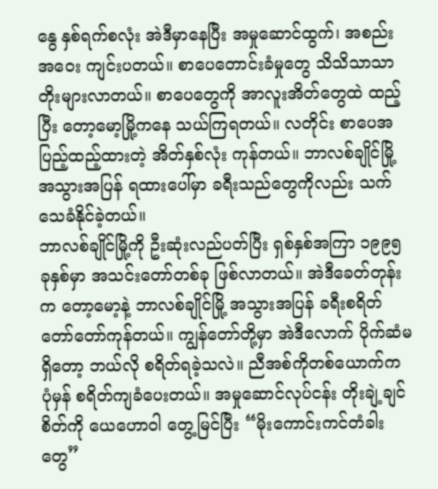နွေ နှစ်ရက်စလုံး အဲဒီမှာနေပြီး အမှုဆောင်ထွက်၊ အစည်းအဝေး ကျင်းပတယ်။ စာပေတောင်းခံမှုတွေ သိသိသာသာ တိုးများလာတယ်။ စာပေတွေကို အာလူးအိတ်တွေထဲ ထည့်ပြီး တော့မော့မြို့ကနေ သယ်ကြရတယ်။ လတိုင်း စာပေအပြည့်ထည့်ထားတဲ့ အိတ်နှစ်လုံး ကုန်တယ်။ ဘာလစ်ချိုင်မြို့ အသွားအပြန် ရထားပေါ်မှာ ခရီးသည်တွေကိုလည်း သက်သေခံနိုင်ခဲ့တယ်။
ဘာလစ်ချိုင်မြို့ကို ဦးဆုံးလည်ပတ်ပြီး ရှစ်နှစ်အကြာ ၁၉၉၅ ခုနှစ်မှာ အသင်းတော်တစ်ခု ဖြစ်လာတယ်။ အဲဒီခေတ်တုန်းက တော့မော့နဲ့ ဘာလစ်ချိုင်မြို့ အသွားအပြန် ခရီးစရိတ် တော်တော်ကုန်တယ်။ ကျွန်တော်တို့မှာ အဲဒီလောက် ပိုက်ဆံမရှိတော့ ဘယ်လို စရိတ်ရခဲ့သလဲ။ ညီအစ်ကိုတစ်ယောက်က ပုံမှန် စရိတ်ကျခံပေးတယ်။ အမှုဆောင်လုပ်ငန်း တိုးချဲ့ချင်စိတ်ကို ယေဟောဝါ တွေ့မြင်ပြီး “မိုးကောင်းကင်တံခါးတွေ”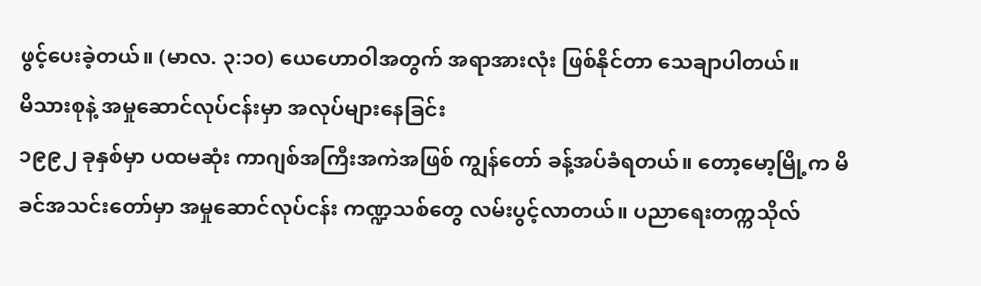ဖွင့်ပေးခဲ့တယ်။ (မာလ. ၃:၁၀) ယေဟောဝါအတွက် အရာအားလုံး ဖြစ်နိုင်တာ သေချာပါတယ်။
မိသားစုနဲ့ အမှုဆောင်လုပ်ငန်းမှာ အလုပ်များနေခြင်း
၁၉၉၂ ခုနှစ်မှာ ပထမဆုံး ကာဂျစ်အကြီးအကဲအဖြစ် ကျွန်တော် ခန့်အပ်ခံရတယ်။ တော့မော့မြို့က မိခင်အသင်းတော်မှာ အမှုဆောင်လုပ်ငန်း ကဏ္ဍသစ်တွေ လမ်းပွင့်လာတယ်။ ပညာရေးတက္ကသိုလ်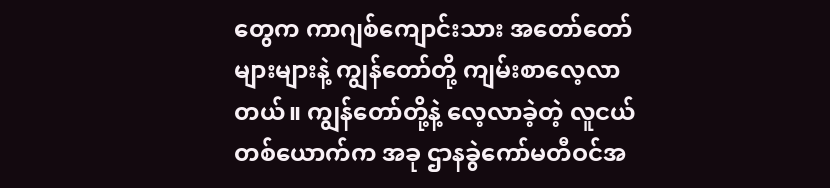တွေက ကာဂျစ်ကျောင်းသား အတော်တော်များများနဲ့ ကျွန်တော်တို့ ကျမ်းစာလေ့လာတယ်။ ကျွန်တော်တို့နဲ့ လေ့လာခဲ့တဲ့ လူငယ်တစ်ယောက်က အခု ဌာနခွဲကော်မတီဝင်အ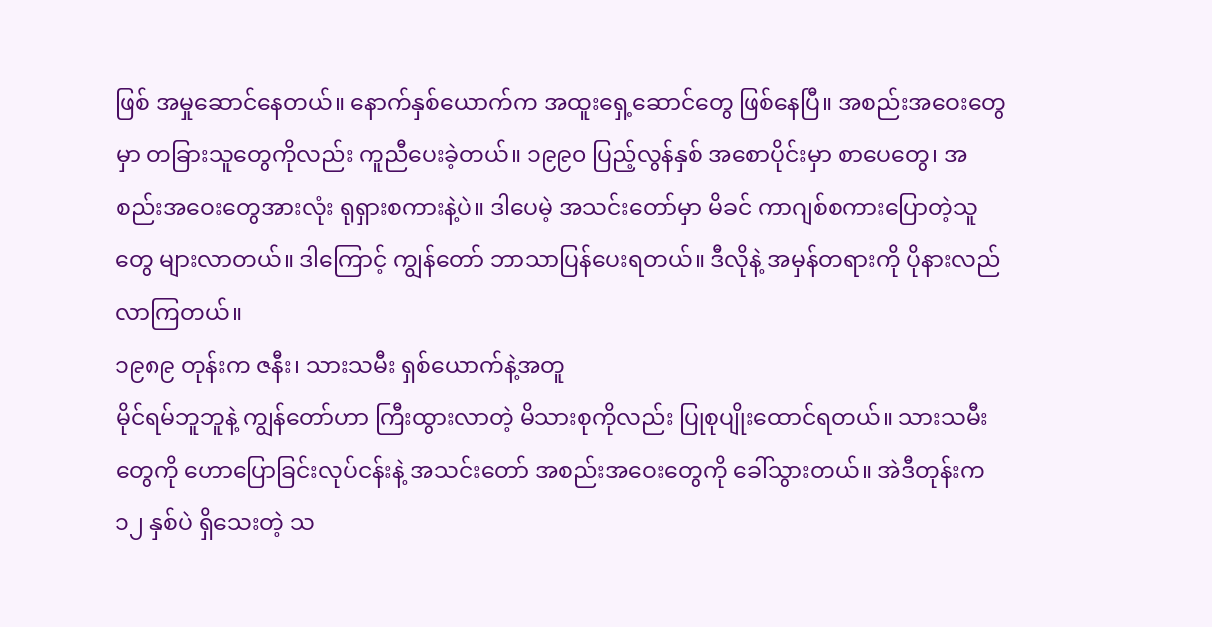ဖြစ် အမှုဆောင်နေတယ်။ နောက်နှစ်ယောက်က အထူးရှေ့ဆောင်တွေ ဖြစ်နေပြီ။ အစည်းအဝေးတွေမှာ တခြားသူတွေကိုလည်း ကူညီပေးခဲ့တယ်။ ၁၉၉၀ ပြည့်လွန်နှစ် အစောပိုင်းမှာ စာပေတွေ၊ အစည်းအဝေးတွေအားလုံး ရုရှားစကားနဲ့ပဲ။ ဒါပေမဲ့ အသင်းတော်မှာ မိခင် ကာဂျစ်စကားပြောတဲ့သူတွေ များလာတယ်။ ဒါကြောင့် ကျွန်တော် ဘာသာပြန်ပေးရတယ်။ ဒီလိုနဲ့ အမှန်တရားကို ပိုနားလည်လာကြတယ်။
၁၉၈၉ တုန်းက ဇနီး၊ သားသမီး ရှစ်ယောက်နဲ့အတူ
မိုင်ရမ်ဘူဘူနဲ့ ကျွန်တော်ဟာ ကြီးထွားလာတဲ့ မိသားစုကိုလည်း ပြုစုပျိုးထောင်ရတယ်။ သားသမီးတွေကို ဟောပြောခြင်းလုပ်ငန်းနဲ့ အသင်းတော် အစည်းအဝေးတွေကို ခေါ်သွားတယ်။ အဲဒီတုန်းက ၁၂ နှစ်ပဲ ရှိသေးတဲ့ သ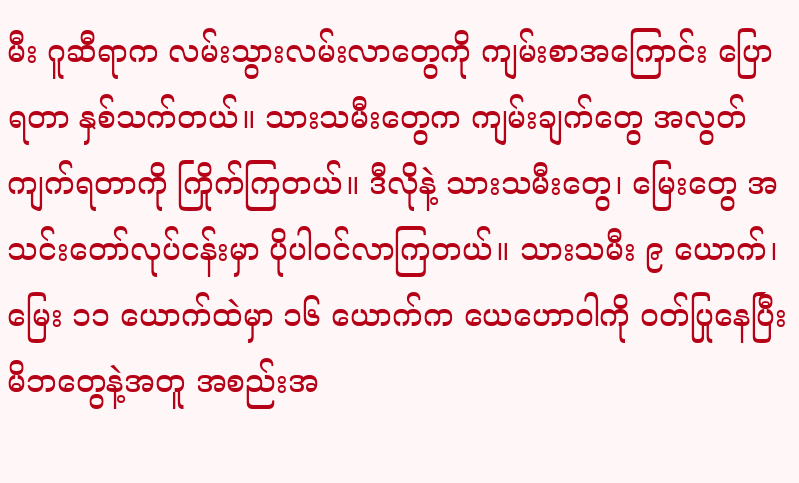မီး ဂူဆီရာက လမ်းသွားလမ်းလာတွေကို ကျမ်းစာအကြောင်း ပြောရတာ နှစ်သက်တယ်။ သားသမီးတွေက ကျမ်းချက်တွေ အလွတ်ကျက်ရတာကို ကြိုက်ကြတယ်။ ဒီလိုနဲ့ သားသမီးတွေ၊ မြေးတွေ အသင်းတော်လုပ်ငန်းမှာ ပိုပါဝင်လာကြတယ်။ သားသမီး ၉ ယောက်၊ မြေး ၁၁ ယောက်ထဲမှာ ၁၆ ယောက်က ယေဟောဝါကို ဝတ်ပြုနေပြီး မိဘတွေနဲ့အတူ အစည်းအ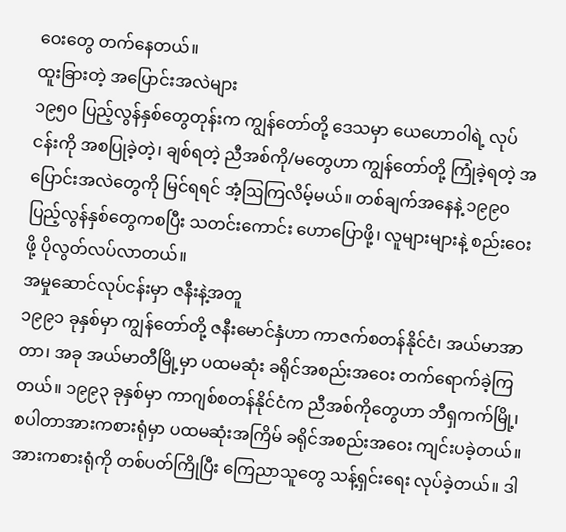ဝေးတွေ တက်နေတယ်။
ထူးခြားတဲ့ အပြောင်းအလဲများ
၁၉၅၀ ပြည့်လွန်နှစ်တွေတုန်းက ကျွန်တော်တို့ ဒေသမှာ ယေဟောဝါရဲ့ လုပ်ငန်းကို အစပြုခဲ့တဲ့၊ ချစ်ရတဲ့ ညီအစ်ကို/မတွေဟာ ကျွန်တော်တို့ ကြုံခဲ့ရတဲ့ အပြောင်းအလဲတွေကို မြင်ရရင် အံ့ဩကြလိမ့်မယ်။ တစ်ချက်အနေနဲ့ ၁၉၉၀ ပြည့်လွန်နှစ်တွေကစပြီး သတင်းကောင်း ဟောပြောဖို့၊ လူများများနဲ့ စည်းဝေးဖို့ ပိုလွတ်လပ်လာတယ်။
အမှုဆောင်လုပ်ငန်းမှာ ဇနီးနဲ့အတူ
၁၉၉၁ ခုနှစ်မှာ ကျွန်တော်တို့ ဇနီးမောင်နှံဟာ ကာဇက်စတန်နိုင်ငံ၊ အယ်မာအာတာ၊ အခု အယ်မာတီမြို့မှာ ပထမဆုံး ခရိုင်အစည်းအဝေး တက်ရောက်ခဲ့ကြတယ်။ ၁၉၉၃ ခုနှစ်မှာ ကာဂျစ်စတန်နိုင်ငံက ညီအစ်ကိုတွေဟာ ဘီရှကက်မြို့၊ စပါတာအားကစားရုံမှာ ပထမဆုံးအကြိမ် ခရိုင်အစည်းအဝေး ကျင်းပခဲ့တယ်။ အားကစားရုံကို တစ်ပတ်ကြိုပြီး ကြေညာသူတွေ သန့်ရှင်းရေး လုပ်ခဲ့တယ်။ ဒါ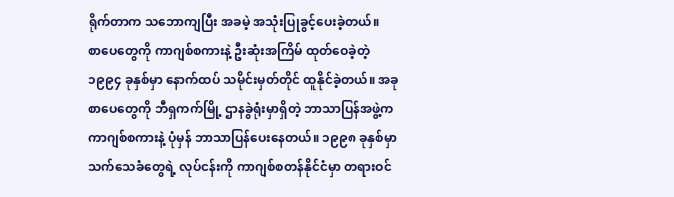ရိုက်တာက သဘောကျပြီး အခမဲ့ အသုံးပြုခွင့်ပေးခဲ့တယ်။
စာပေတွေကို ကာဂျစ်စကားနဲ့ ဦးဆုံးအကြိမ် ထုတ်ဝေခဲ့တဲ့ ၁၉၉၄ ခုနှစ်မှာ နောက်ထပ် သမိုင်းမှတ်တိုင် ထူနိုင်ခဲ့တယ်။ အခု စာပေတွေကို ဘီရှကက်မြို့ ဌာနခွဲရုံးမှာရှိတဲ့ ဘာသာပြန်အဖွဲ့က ကာဂျစ်စကားနဲ့ ပုံမှန် ဘာသာပြန်ပေးနေတယ်။ ၁၉၉၈ ခုနှစ်မှာ သက်သေခံတွေရဲ့ လုပ်ငန်းကို ကာဂျစ်စတန်နိုင်ငံမှာ တရားဝင်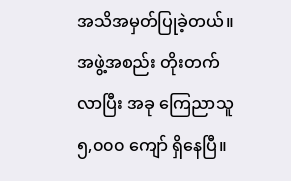အသိအမှတ်ပြုခဲ့တယ်။ အဖွဲ့အစည်း တိုးတက်လာပြီး အခု ကြေညာသူ ၅,၀၀၀ ကျော် ရှိနေပြီ။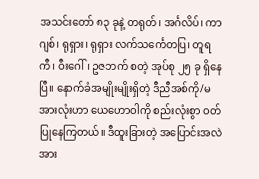အသင်းတော် ၈၃ ခုနဲ့ တရုတ်၊ အင်္ဂလိပ်၊ ကာဂျစ်၊ ရုရှား၊ ရုရှား လက်သင်္ကေတပြ၊ တူရကီ၊ ဝီးဂေါ်၊ ဥဇဘက် စတဲ့ အုပ်စု ၂၅ ခု ရှိနေပြီ။ နောက်ခံအမျိုးမျိုးရှိတဲ့ ဒီညီအစ်ကို/မအားလုံးဟာ ယေဟောဝါကို စည်းလုံးစွာ ဝတ်ပြုနေကြတယ်။ ဒီထူးခြားတဲ့ အပြောင်းအလဲအား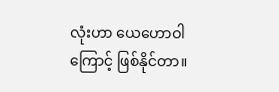လုံးဟာ ယေဟောဝါကြောင့် ဖြစ်နိုင်တာ။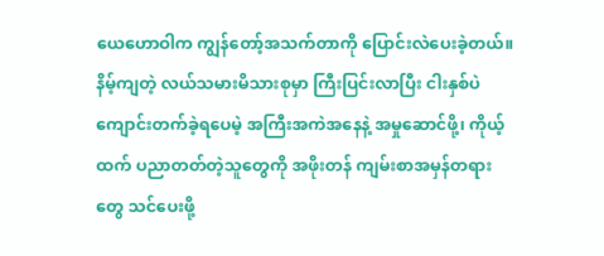ယေဟောဝါက ကျွန်တော့်အသက်တာကို ပြောင်းလဲပေးခဲ့တယ်။ နိမ့်ကျတဲ့ လယ်သမားမိသားစုမှာ ကြီးပြင်းလာပြီး ငါးနှစ်ပဲ ကျောင်းတက်ခဲ့ရပေမဲ့ အကြီးအကဲအနေနဲ့ အမှုဆောင်ဖို့၊ ကိုယ့်ထက် ပညာတတ်တဲ့သူတွေကို အဖိုးတန် ကျမ်းစာအမှန်တရားတွေ သင်ပေးဖို့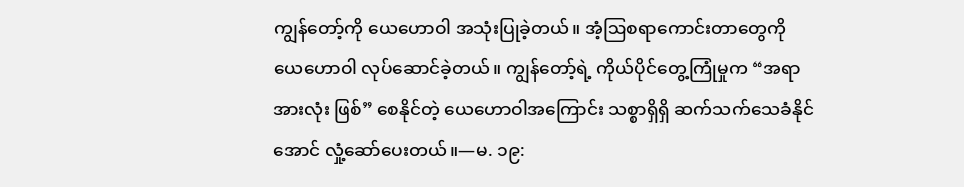ကျွန်တော့်ကို ယေဟောဝါ အသုံးပြုခဲ့တယ်။ အံ့ဩစရာကောင်းတာတွေကို ယေဟောဝါ လုပ်ဆောင်ခဲ့တယ်။ ကျွန်တော့်ရဲ့ ကိုယ်ပိုင်တွေ့ကြုံမှုက “အရာအားလုံး ဖြစ်” စေနိုင်တဲ့ ယေဟောဝါအကြောင်း သစ္စာရှိရှိ ဆက်သက်သေခံနိုင်အောင် လှုံ့ဆော်ပေးတယ်။—မ. ၁၉: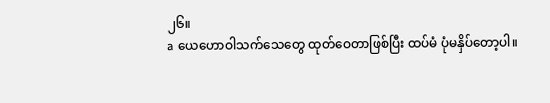၂၆။
a ယေဟောဝါသက်သေတွေ ထုတ်ဝေတာဖြစ်ပြီး ထပ်မံ ပုံမနှိပ်တော့ပါ။